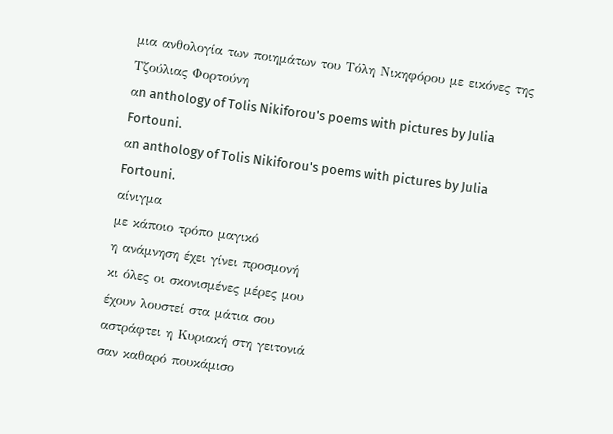μια ανθολογία των ποιημάτων του Τόλη Νικηφόρου με εικόνες της Τζούλιας Φορτούνη
αn anthology of Tolis Nikiforou's poems with pictures by Julia Fortouni.
αn anthology of Tolis Nikiforou's poems with pictures by Julia Fortouni.
αίνιγμα
με κάποιο τρόπο μαγικό
η ανάμνηση έχει γίνει προσμονή
κι όλες οι σκονισμένες μέρες μου
έχουν λουστεί στα μάτια σου
αστράφτει η Κυριακή στη γειτονιά
σαν καθαρό πουκάμισο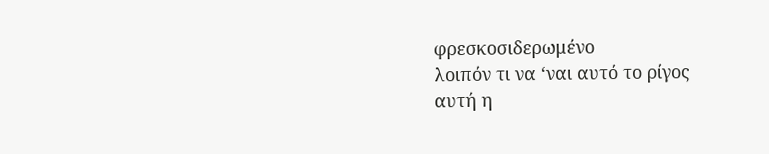φρεσκοσιδερωμένο
λοιπόν τι να ‘ναι αυτό το ρίγος
αυτή η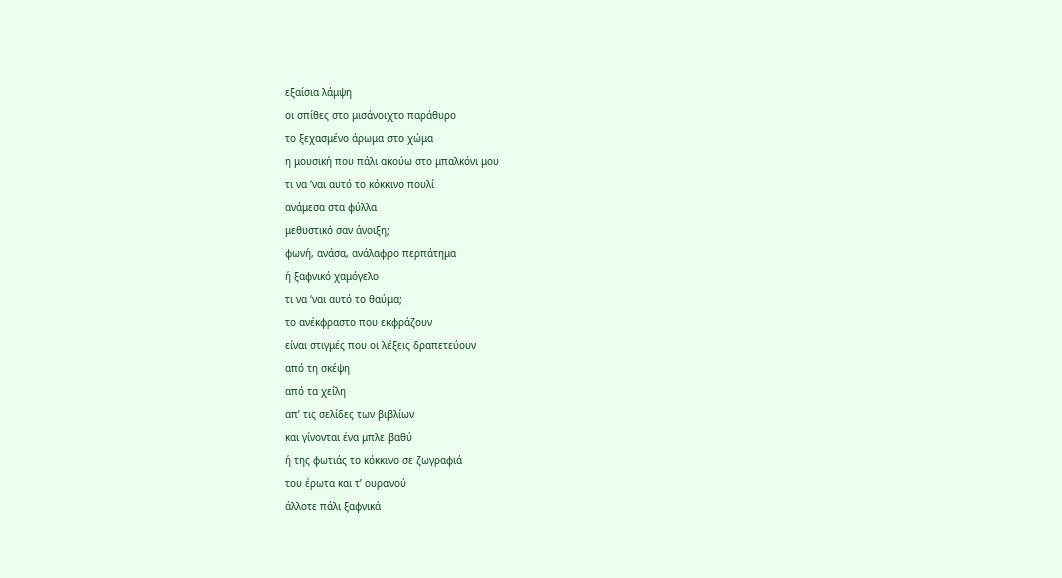εξαίσια λάμψη
οι σπίθες στο μισάνοιχτο παράθυρο
το ξεχασμένο άρωμα στο χώμα
η μουσική που πάλι ακούω στο μπαλκόνι μου
τι να ‘ναι αυτό το κόκκινο πουλί
ανάμεσα στα φύλλα
μεθυστικό σαν άνοιξη;
φωνή, ανάσα, ανάλαφρο περπάτημα
ή ξαφνικό χαμόγελο
τι να ‘ναι αυτό το θαύμα;
το ανέκφραστο που εκφράζουν
είναι στιγμές που οι λέξεις δραπετεύουν
από τη σκέψη
από τα χείλη
απ’ τις σελίδες των βιβλίων
και γίνονται ένα μπλε βαθύ
ή της φωτιάς το κόκκινο σε ζωγραφιά
του έρωτα και τ’ ουρανού
άλλοτε πάλι ξαφνικά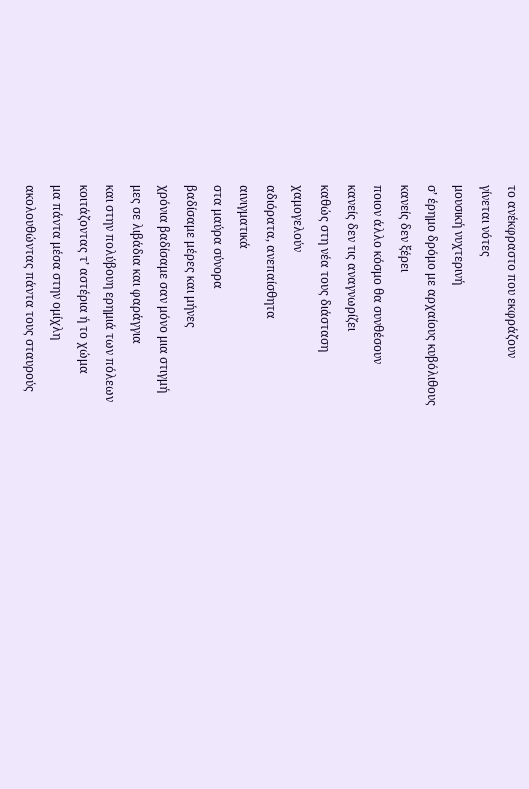το ανέκφραστο που εκφράζουν
γίνεται νότες
μουσική νυχτερινή
σ’ έρημο δρόμο με αρχαίους κυβόλιθους
κανείς δεν ξέρει
ποιον άλλο κόσμο θα συνθέσουν
κανείς δεν τις αναγνωρίζει
καθώς στη νέα τους διάσταση
χαμογελούν
αδιόρατα, ανεπαίσθητα
αινιγματικά
στα μαύρα σύνορα
βαδίσαμε μέρες και μήνες
χρόνια βαδίσαμε σαν μόνο μια στιγμή
μες σε λιβάδια και φαράγγια
και στην πολύβουη ερημιά των πόλεων
κοιτάζοντας τ’ αστέρια ή το χώμα
μα πάντα μέσα στην ομίχλη
ακολουθώντας πάντα τους σταυρούς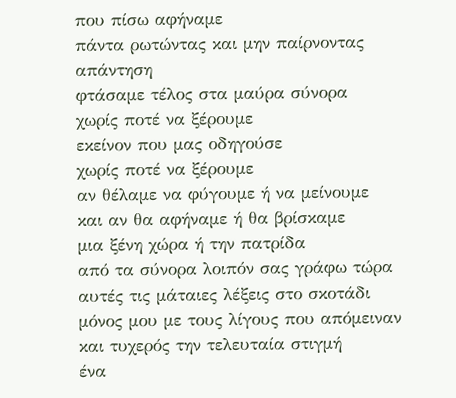που πίσω αφήναμε
πάντα ρωτώντας και μην παίρνοντας απάντηση
φτάσαμε τέλος στα μαύρα σύνορα
χωρίς ποτέ να ξέρουμε
εκείνον που μας οδηγούσε
χωρίς ποτέ να ξέρουμε
αν θέλαμε να φύγουμε ή να μείνουμε
και αν θα αφήναμε ή θα βρίσκαμε
μια ξένη χώρα ή την πατρίδα
από τα σύνορα λοιπόν σας γράφω τώρα
αυτές τις μάταιες λέξεις στο σκοτάδι
μόνος μου με τους λίγους που απόμειναν
και τυχερός την τελευταία στιγμή
ένα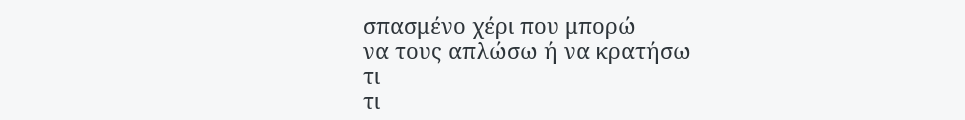σπασμένο χέρι που μπορώ
να τους απλώσω ή να κρατήσω
τι
τι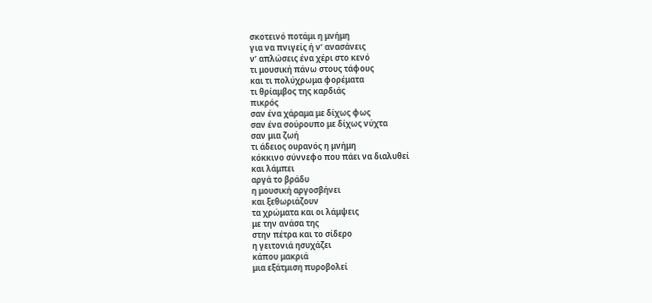σκοτεινό ποτάμι η μνήμη
για να πνιγείς ή ν’ ανασάνεις
ν’ απλώσεις ένα χέρι στο κενό
τι μουσική πάνω στους τάφους
και τι πολύχρωμα φορέματα
τι θρίαμβος της καρδιάς
πικρός
σαν ένα χάραμα με δίχως φως
σαν ένα σούρουπο με δίχως νύχτα
σαν μια ζωή
τι άδειος ουρανός η μνήμη
κόκκινο σύννεφο που πάει να διαλυθεί
και λάμπει
αργά το βράδυ
η μουσική αργοσβήνει
και ξεθωριάζουν
τα χρώματα και οι λάμψεις
με την ανάσα της
στην πέτρα και το σίδερο
η γειτονιά ησυχάζει
κάπου μακριά
μια εξάτμιση πυροβολεί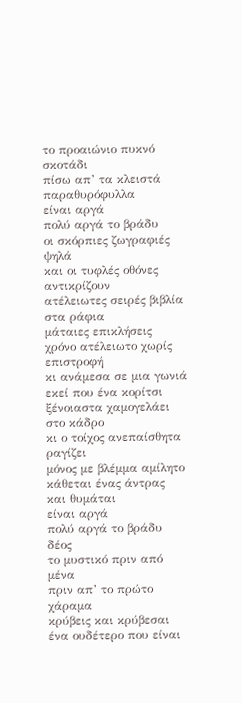το προαιώνιο πυκνό σκοτάδι
πίσω απ’ τα κλειστά παραθυρόφυλλα
είναι αργά
πολύ αργά το βράδυ
οι σκόρπιες ζωγραφιές ψηλά
και οι τυφλές οθόνες αντικρίζουν
ατέλειωτες σειρές βιβλία στα ράφια
μάταιες επικλήσεις
χρόνο ατέλειωτο χωρίς επιστροφή
κι ανάμεσα σε μια γωνιά
εκεί που ένα κορίτσι
ξένοιαστα χαμογελάει στο κάδρο
κι ο τοίχος ανεπαίσθητα ραγίζει
μόνος με βλέμμα αμίλητο
κάθεται ένας άντρας
και θυμάται
είναι αργά
πολύ αργά το βράδυ
δέος
το μυστικό πριν από μένα
πριν απ’ το πρώτο χάραμα
κρύβεις και κρύβεσαι
ένα ουδέτερο που είναι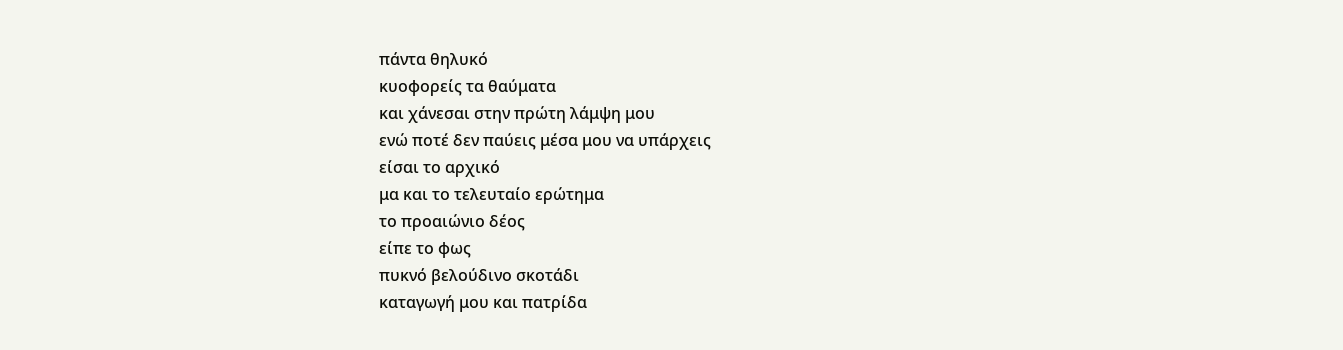πάντα θηλυκό
κυοφορείς τα θαύματα
και χάνεσαι στην πρώτη λάμψη μου
ενώ ποτέ δεν παύεις μέσα μου να υπάρχεις
είσαι το αρχικό
μα και το τελευταίο ερώτημα
το προαιώνιο δέος
είπε το φως
πυκνό βελούδινο σκοτάδι
καταγωγή μου και πατρίδα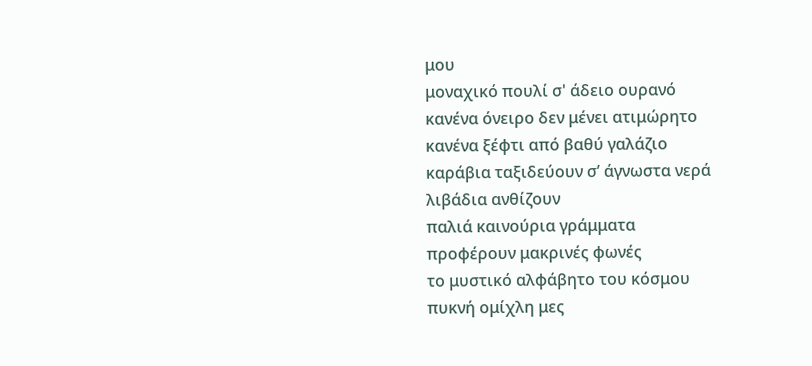μου
μοναχικό πουλί σ' άδειο ουρανό
κανένα όνειρο δεν μένει ατιμώρητο
κανένα ξέφτι από βαθύ γαλάζιο
καράβια ταξιδεύουν σ’ άγνωστα νερά
λιβάδια ανθίζουν
παλιά καινούρια γράμματα
προφέρουν μακρινές φωνές
το μυστικό αλφάβητο του κόσμου
πυκνή ομίχλη μες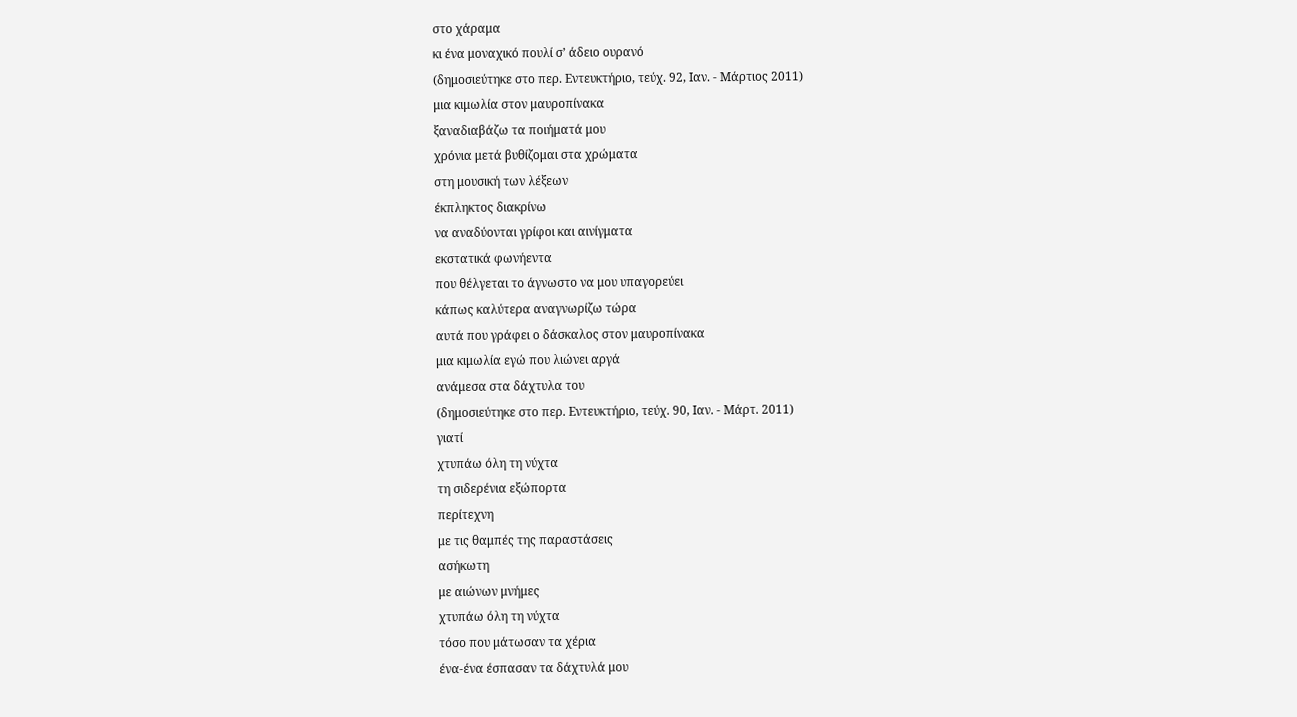στο χάραμα
κι ένα μοναχικό πουλί σ’ άδειο ουρανό
(δημοσιεύτηκε στο περ. Εντευκτήριο, τεύχ. 92, Ιαν. - Μάρτιος 2011)
μια κιμωλία στον μαυροπίνακα
ξαναδιαβάζω τα ποιήματά μου
χρόνια μετά βυθίζομαι στα χρώματα
στη μουσική των λέξεων
έκπληκτος διακρίνω
να αναδύονται γρίφοι και αινίγματα
εκστατικά φωνήεντα
που θέλγεται το άγνωστο να μου υπαγορεύει
κάπως καλύτερα αναγνωρίζω τώρα
αυτά που γράφει ο δάσκαλος στον μαυροπίνακα
μια κιμωλία εγώ που λιώνει αργά
ανάμεσα στα δάχτυλα του
(δημοσιεύτηκε στο περ. Εντευκτήριο, τεύχ. 90, Ιαν. - Μάρτ. 2011)
γιατί
χτυπάω όλη τη νύχτα
τη σιδερένια εξώπορτα
περίτεχνη
με τις θαμπές της παραστάσεις
ασήκωτη
με αιώνων μνήμες
χτυπάω όλη τη νύχτα
τόσο που μάτωσαν τα χέρια
ένα-ένα έσπασαν τα δάχτυλά μου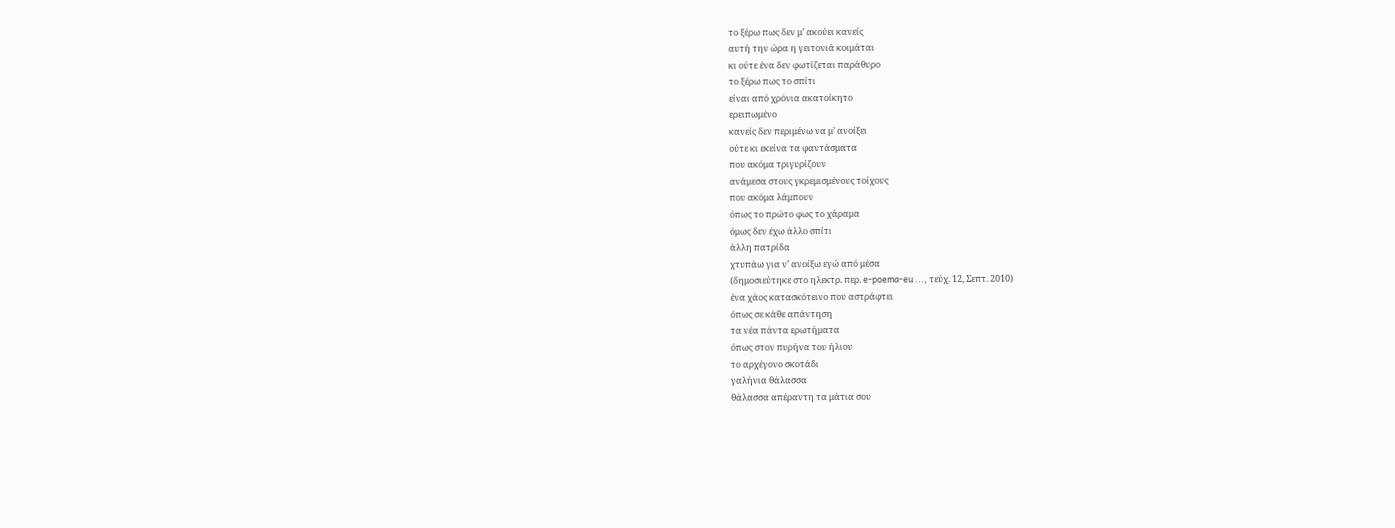το ξέρω πως δεν μ’ ακούει κανείς
αυτή την ώρα η γειτονιά κοιμάται
κι ούτε ένα δεν φωτίζεται παράθυρο
το ξέρω πως το σπίτι
είναι από χρόνια ακατοίκητο
ερειπωμένο
κανείς δεν περιμένω να μ’ ανοίξει
ούτε κι εκείνα τα φαντάσματα
που ακόμα τριγυρίζουν
ανάμεσα στους γκρεμισμένους τοίχους
που ακόμα λάμπουν
όπως το πρώτο φως το χάραμα
όμως δεν έχω άλλο σπίτι
άλλη πατρίδα
χτυπάω για ν’ ανοίξω εγώ από μέσα
(δημοσιεύτηκε στο ηλεκτρ. περ. e-poema-eu ..., τεύχ. 12, Σεπτ. 2010)
ένα χάος κατασκότεινο που αστράφτει
όπως σε κάθε απάντηση
τα νέα πάντα ερωτήματα
όπως στον πυρήνα του ήλιου
το αρχέγονο σκοτάδι
γαλήνια θάλασσα
θάλασσα απέραντη τα μάτια σου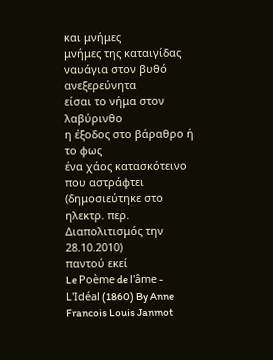και μνήμες
μνήμες της καταιγίδας
ναυάγια στον βυθό
ανεξερεύνητα
είσαι το νήμα στον λαβύρινθο
η έξοδος στο βάραθρο ή το φως
ένα χάος κατασκότεινο
που αστράφτει
(δημοσιεύτηκε στο ηλεκτρ. περ. Διαπολιτισμός την 28.10.2010)
παντού εκεί
Le Poème de l'âme - L'Idéal (1860) By Anne Francois Louis Janmot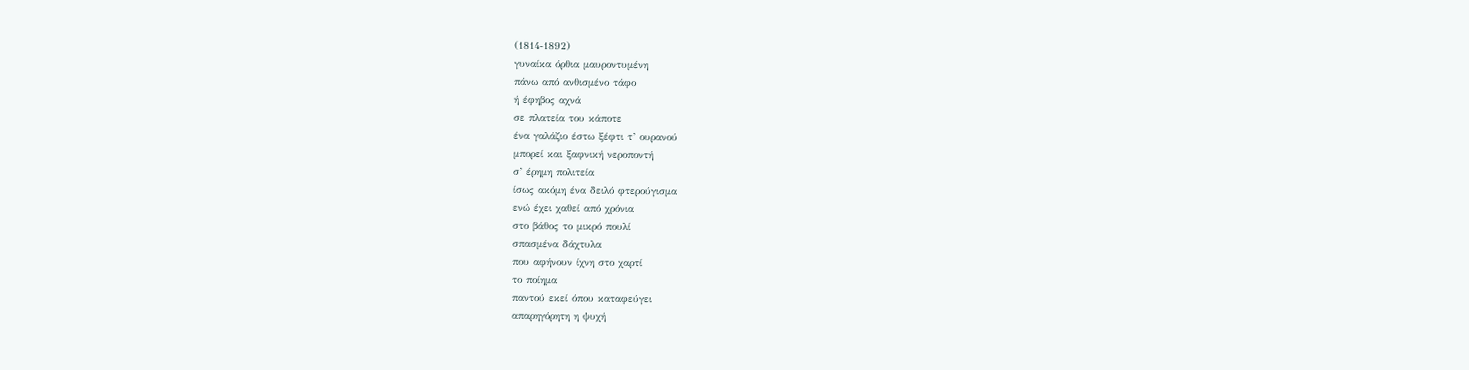(1814-1892)
γυναίκα όρθια μαυροντυμένη
πάνω από ανθισμένο τάφο
ή έφηβος αχνά
σε πλατεία του κάποτε
ένα γαλάζιο έστω ξέφτι τ’ ουρανού
μπορεί και ξαφνική νεροποντή
σ’ έρημη πολιτεία
ίσως ακόμη ένα δειλό φτερούγισμα
ενώ έχει χαθεί από χρόνια
στο βάθος το μικρό πουλί
σπασμένα δάχτυλα
που αφήνουν ίχνη στο χαρτί
το ποίημα
παντού εκεί όπου καταφεύγει
απαρηγόρητη η ψυχή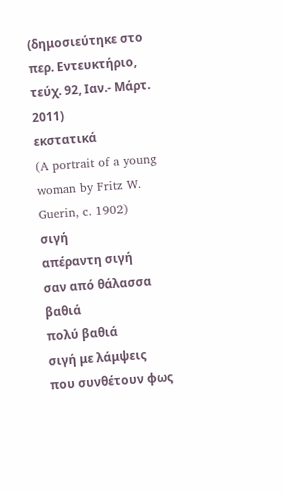(δημοσιεύτηκε στο περ. Εντευκτήριο, τεύχ. 92, Ιαν.- Μάρτ. 2011)
εκστατικά
(A portrait of a young woman by Fritz W. Guerin, c. 1902)
σιγή
απέραντη σιγή
σαν από θάλασσα βαθιά
πολύ βαθιά
σιγή με λάμψεις
που συνθέτουν φως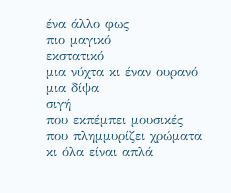ένα άλλο φως
πιο μαγικό
εκστατικό
μια νύχτα κι έναν ουρανό
μια δίψα
σιγή
που εκπέμπει μουσικές
που πλημμυρίζει χρώματα
κι όλα είναι απλά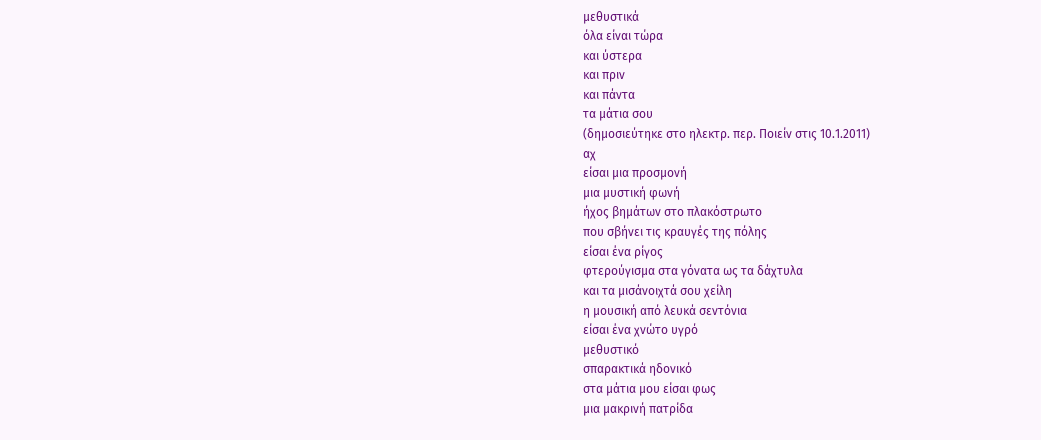μεθυστικά
όλα είναι τώρα
και ύστερα
και πριν
και πάντα
τα μάτια σου
(δημοσιεύτηκε στο ηλεκτρ. περ. Ποιείν στις 10.1.2011)
αχ
είσαι μια προσμονή
μια μυστική φωνή
ήχος βημάτων στο πλακόστρωτο
που σβήνει τις κραυγές της πόλης
είσαι ένα ρίγος
φτερούγισμα στα γόνατα ως τα δάχτυλα
και τα μισάνοιχτά σου χείλη
η μουσική από λευκά σεντόνια
είσαι ένα χνώτο υγρό
μεθυστικό
σπαρακτικά ηδονικό
στα μάτια μου είσαι φως
μια μακρινή πατρίδα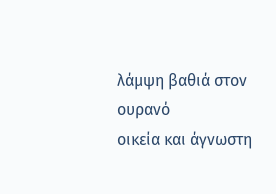λάμψη βαθιά στον ουρανό
οικεία και άγνωστη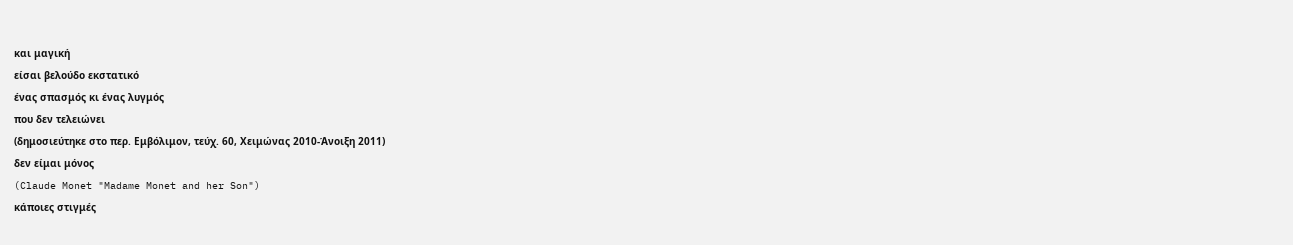και μαγική
είσαι βελούδο εκστατικό
ένας σπασμός κι ένας λυγμός
που δεν τελειώνει
(δημοσιεύτηκε στο περ. Εμβόλιμον, τεύχ. 60, Χειμώνας 2010-Άνοιξη 2011)
δεν είμαι μόνος
(Claude Monet "Madame Monet and her Son")
κάποιες στιγμές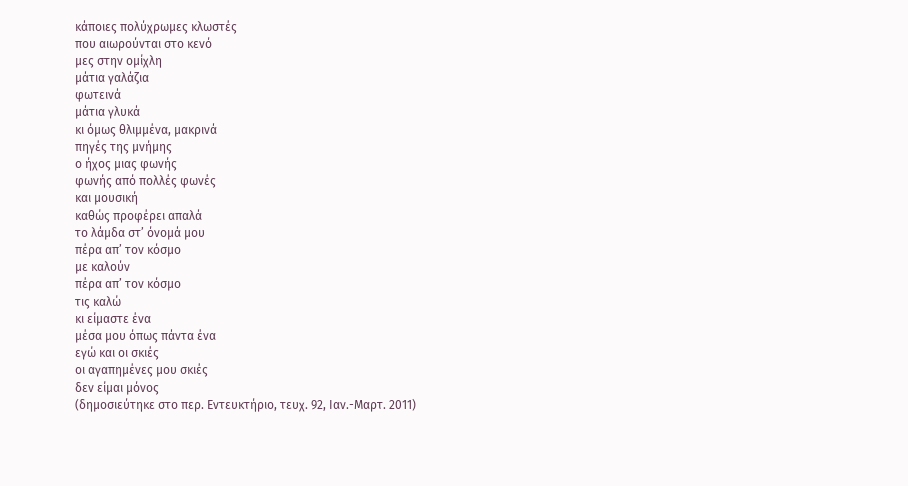κάποιες πολύχρωμες κλωστές
που αιωρούνται στο κενό
μες στην ομίχλη
μάτια γαλάζια
φωτεινά
μάτια γλυκά
κι όμως θλιμμένα, μακρινά
πηγές της μνήμης
ο ήχος μιας φωνής
φωνής από πολλές φωνές
και μουσική
καθώς προφέρει απαλά
το λάμδα στ’ όνομά μου
πέρα απ’ τον κόσμο
με καλούν
πέρα απ’ τον κόσμο
τις καλώ
κι είμαστε ένα
μέσα μου όπως πάντα ένα
εγώ και οι σκιές
οι αγαπημένες μου σκιές
δεν είμαι μόνος
(δημοσιεύτηκε στο περ. Εντευκτήριο, τευχ. 92, Ιαν.-Μαρτ. 2011)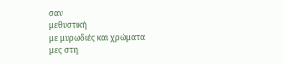σαν
μεθυστική
με μυρωδιές και χρώματα
μες στη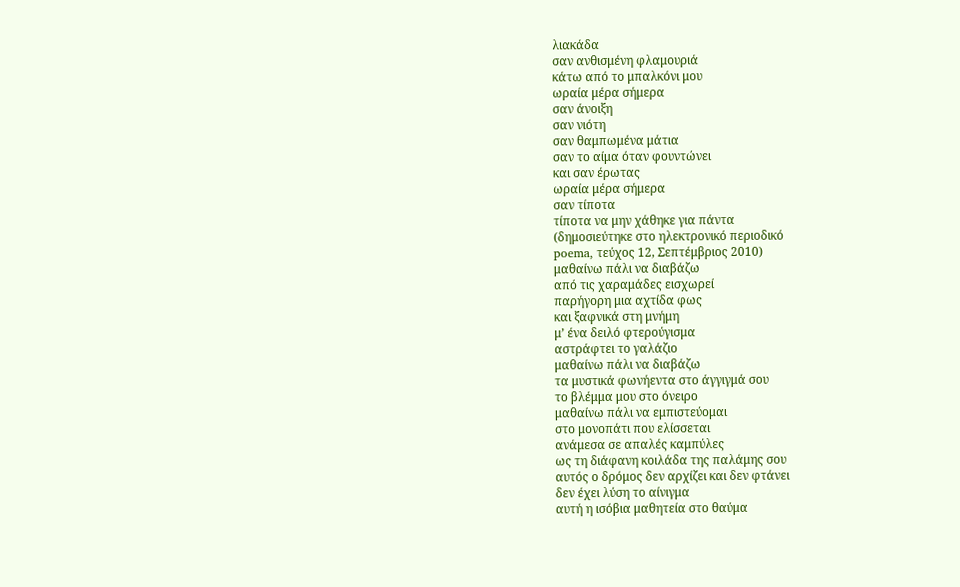λιακάδα
σαν ανθισμένη φλαμουριά
κάτω από το μπαλκόνι μου
ωραία μέρα σήμερα
σαν άνοιξη
σαν νιότη
σαν θαμπωμένα μάτια
σαν το αίμα όταν φουντώνει
και σαν έρωτας
ωραία μέρα σήμερα
σαν τίποτα
τίποτα να μην χάθηκε για πάντα
(δημοσιεύτηκε στο ηλεκτρονικό περιοδικό
poema, τεύχος 12, Σεπτέμβριος 2010)
μαθαίνω πάλι να διαβάζω
από τις χαραμάδες εισχωρεί
παρήγορη μια αχτίδα φως
και ξαφνικά στη μνήμη
μ’ ένα δειλό φτερούγισμα
αστράφτει το γαλάζιο
μαθαίνω πάλι να διαβάζω
τα μυστικά φωνήεντα στο άγγιγμά σου
το βλέμμα μου στο όνειρο
μαθαίνω πάλι να εμπιστεύομαι
στο μονοπάτι που ελίσσεται
ανάμεσα σε απαλές καμπύλες
ως τη διάφανη κοιλάδα της παλάμης σου
αυτός ο δρόμος δεν αρχίζει και δεν φτάνει
δεν έχει λύση το αίνιγμα
αυτή η ισόβια μαθητεία στο θαύμα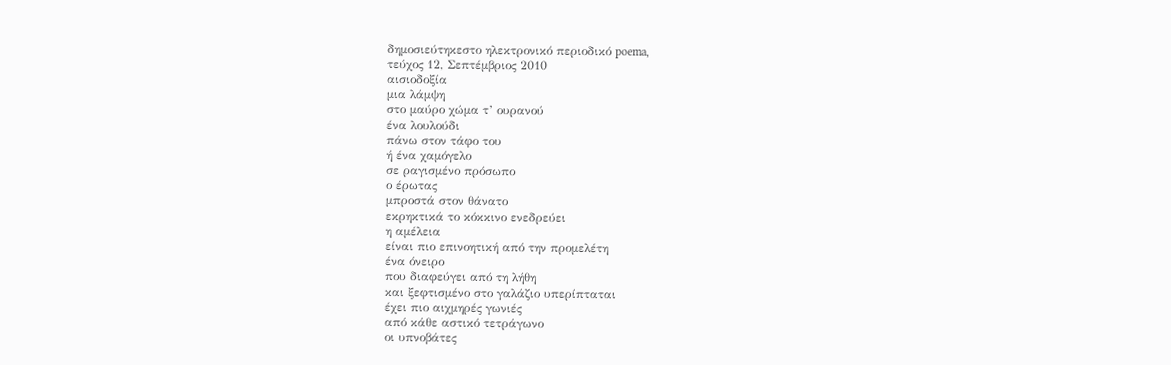δημοσιεύτηκεστο ηλεκτρονικό περιοδικό poema,
τεύχος 12, Σεπτέμβριος 2010
αισιοδοξία
μια λάμψη
στο μαύρο χώμα τ’ ουρανού
ένα λουλούδι
πάνω στον τάφο του
ή ένα χαμόγελο
σε ραγισμένο πρόσωπο
ο έρωτας
μπροστά στον θάνατο
εκρηκτικά το κόκκινο ενεδρεύει
η αμέλεια
είναι πιο επινοητική από την προμελέτη
ένα όνειρο
που διαφεύγει από τη λήθη
και ξεφτισμένο στο γαλάζιο υπερίπταται
έχει πιο αιχμηρές γωνιές
από κάθε αστικό τετράγωνο
οι υπνοβάτες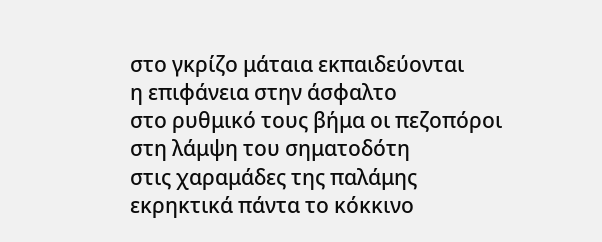στο γκρίζο μάταια εκπαιδεύονται
η επιφάνεια στην άσφαλτο
στο ρυθμικό τους βήμα οι πεζοπόροι
στη λάμψη του σηματοδότη
στις χαραμάδες της παλάμης
εκρηκτικά πάντα το κόκκινο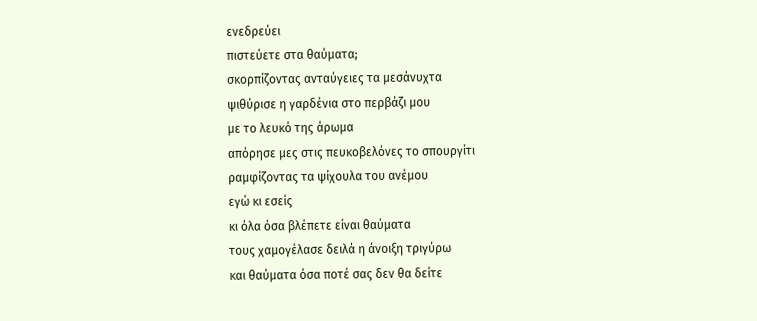ενεδρεύει
πιστεύετε στα θαύματα;
σκορπίζοντας ανταύγειες τα μεσάνυχτα
ψιθύρισε η γαρδένια στο περβάζι μου
με το λευκό της άρωμα
απόρησε μες στις πευκοβελόνες το σπουργίτι
ραμφίζοντας τα ψίχουλα του ανέμου
εγώ κι εσείς
κι όλα όσα βλέπετε είναι θαύματα
τους χαμογέλασε δειλά η άνοιξη τριγύρω
και θαύματα όσα ποτέ σας δεν θα δείτε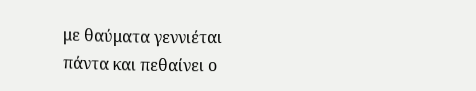με θαύματα γεννιέται πάντα και πεθαίνει ο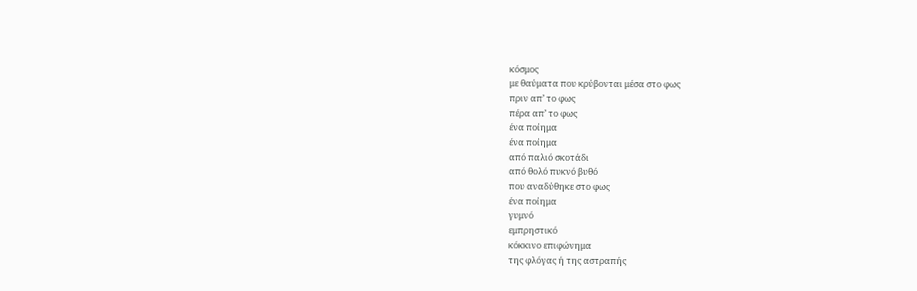κόσμος
με θαύματα που κρύβονται μέσα στο φως
πριν απ’ το φως
πέρα απ’ το φως
ένα ποίημα
ένα ποίημα
από παλιό σκοτάδι
από θολό πυκνό βυθό
που αναδύθηκε στο φως
ένα ποίημα
γυμνό
εμπρηστικό
κόκκινο επιφώνημα
της φλόγας ή της αστραπής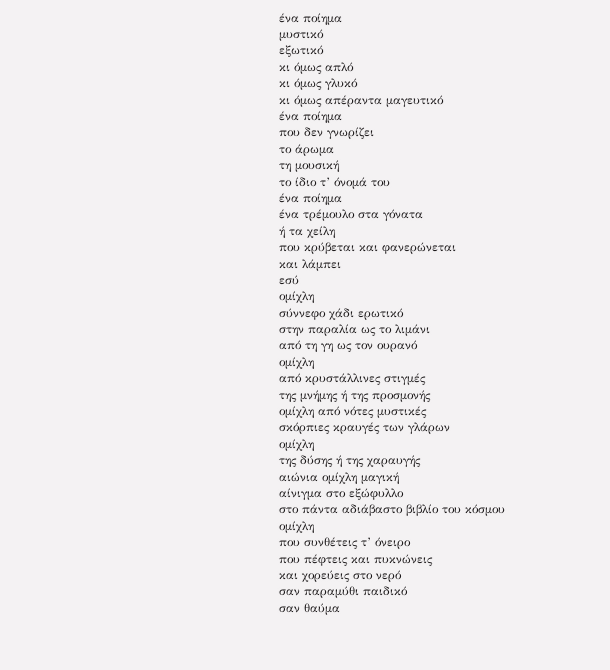ένα ποίημα
μυστικό
εξωτικό
κι όμως απλό
κι όμως γλυκό
κι όμως απέραντα μαγευτικό
ένα ποίημα
που δεν γνωρίζει
το άρωμα
τη μουσική
το ίδιο τ’ όνομά του
ένα ποίημα
ένα τρέμουλο στα γόνατα
ή τα χείλη
που κρύβεται και φανερώνεται
και λάμπει
εσύ
ομίχλη
σύννεφο χάδι ερωτικό
στην παραλία ως το λιμάνι
από τη γη ως τον ουρανό
ομίχλη
από κρυστάλλινες στιγμές
της μνήμης ή της προσμονής
ομίχλη από νότες μυστικές
σκόρπιες κραυγές των γλάρων
ομίχλη
της δύσης ή της χαραυγής
αιώνια ομίχλη μαγική
αίνιγμα στο εξώφυλλο
στο πάντα αδιάβαστο βιβλίο του κόσμου
ομίχλη
που συνθέτεις τ’ όνειρο
που πέφτεις και πυκνώνεις
και χορεύεις στο νερό
σαν παραμύθι παιδικό
σαν θαύμα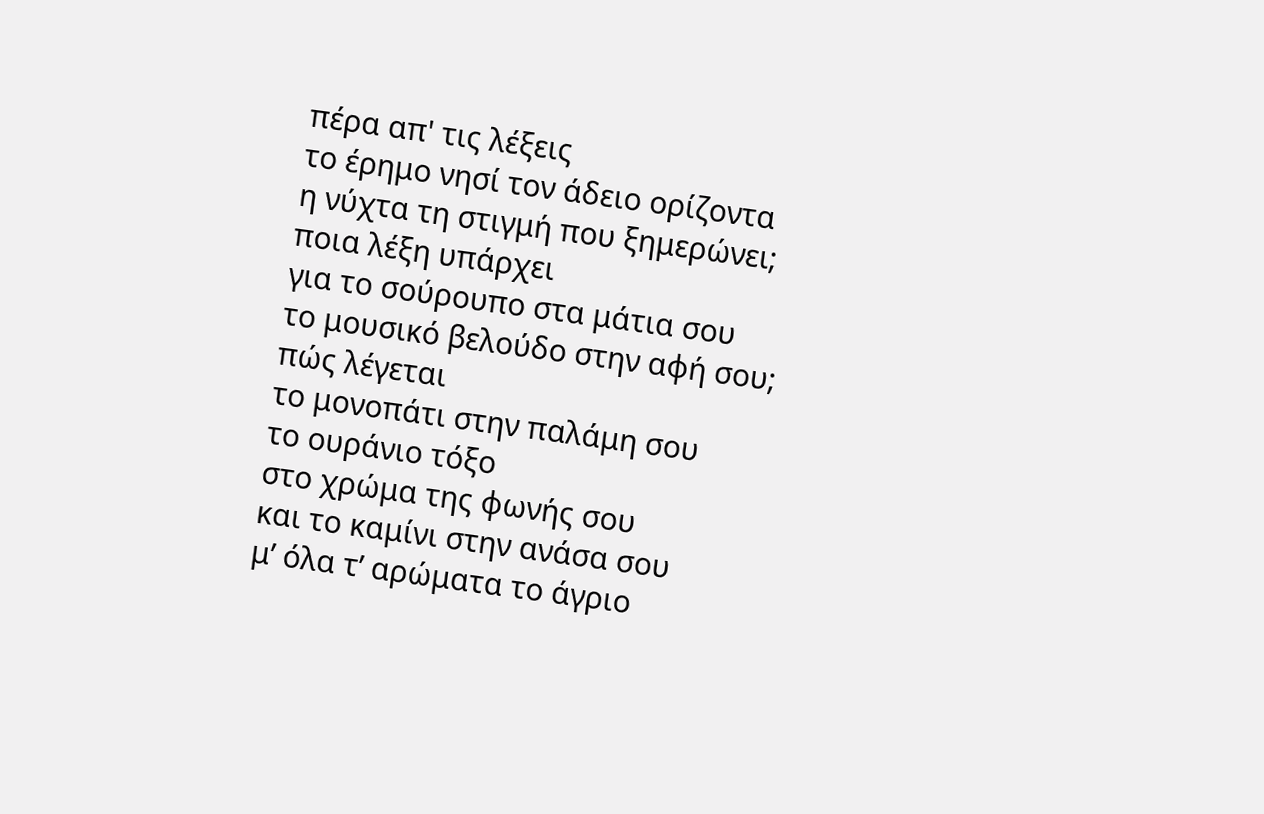πέρα απ' τις λέξεις
το έρημο νησί τον άδειο ορίζοντα
η νύχτα τη στιγμή που ξημερώνει;
ποια λέξη υπάρχει
για το σούρουπο στα μάτια σου
το μουσικό βελούδο στην αφή σου;
πώς λέγεται
το μονοπάτι στην παλάμη σου
το ουράνιο τόξο
στο χρώμα της φωνής σου
και το καμίνι στην ανάσα σου
μ’ όλα τ’ αρώματα το άγριο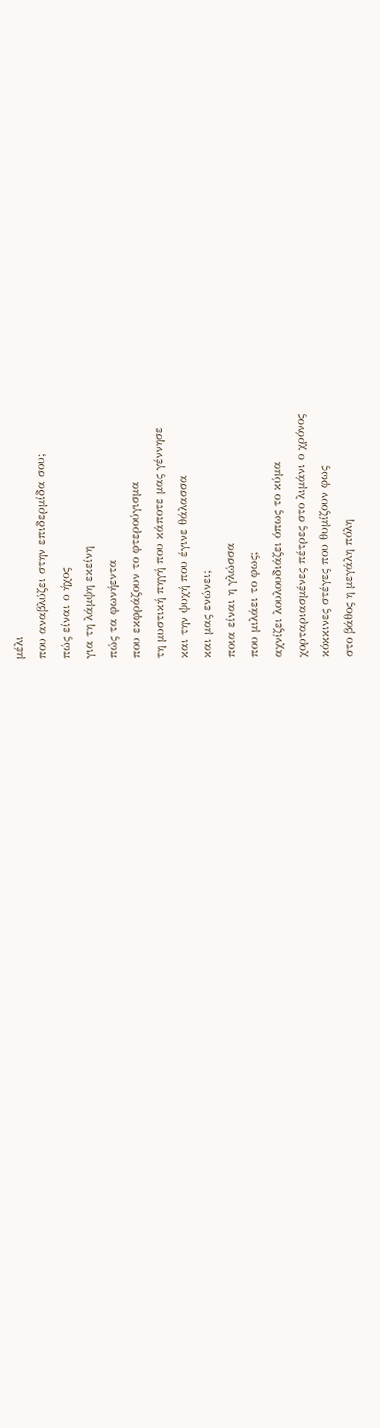μέλι
που αναβλύζει στην επιδερμίδα σου;
πώς είναι ο ήχος
για τη λάμψη εκείνη
πώς τα φωνήεντα
που εκφράζουν το φτερούγισμα
τη μυστική πηγή που κάποτε μας γέννησε
και την ψυχή που έγινε θάλασσα
και μας ενώνει;
ποια είναι η γλώσσα
που μιλάει το φως;
αχνίζει λουλουδιάζει όπως το κύμα
χορταριασμένες πέτρες στο λιμάνι ο χρόνος
κόκκινες στέγες που θυμίζουν φως
στο βάθος η μεγάλη πόλη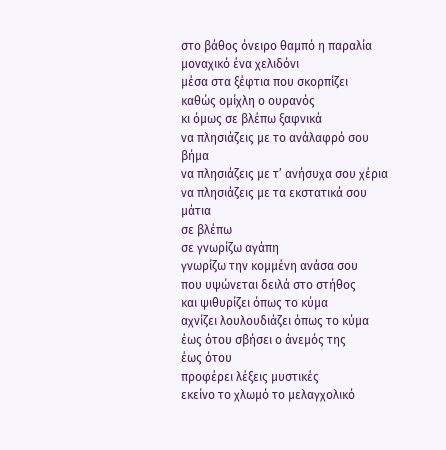στο βάθος όνειρο θαμπό η παραλία
μοναχικό ένα χελιδόνι
μέσα στα ξέφτια που σκορπίζει
καθώς ομίχλη ο ουρανός
κι όμως σε βλέπω ξαφνικά
να πλησιάζεις με το ανάλαφρό σου βήμα
να πλησιάζεις με τ’ ανήσυχα σου χέρια
να πλησιάζεις με τα εκστατικά σου μάτια
σε βλέπω
σε γνωρίζω αγάπη
γνωρίζω την κομμένη ανάσα σου
που υψώνεται δειλά στο στήθος
και ψιθυρίζει όπως το κύμα
αχνίζει λουλουδιάζει όπως το κύμα
έως ότου σβήσει ο άνεμός της
έως ότου
προφέρει λέξεις μυστικές
εκείνο το χλωμό το μελαγχολικό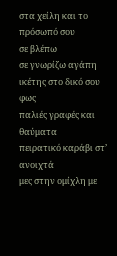στα χείλη και το πρόσωπό σου
σε βλέπω
σε γνωρίζω αγάπη
ικέτης στο δικό σου φως
παλιές γραφές και θαύματα
πειρατικό καράβι στ’ ανοιχτά
μες στην ομίχλη με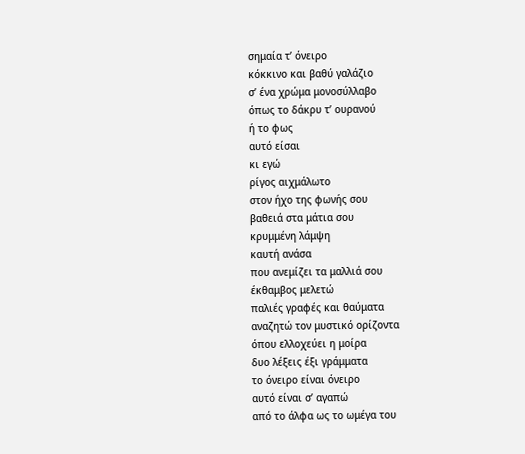σημαία τ’ όνειρο
κόκκινο και βαθύ γαλάζιο
σ’ ένα χρώμα μονοσύλλαβο
όπως το δάκρυ τ’ ουρανού
ή το φως
αυτό είσαι
κι εγώ
ρίγος αιχμάλωτο
στον ήχο της φωνής σου
βαθειά στα μάτια σου
κρυμμένη λάμψη
καυτή ανάσα
που ανεμίζει τα μαλλιά σου
έκθαμβος μελετώ
παλιές γραφές και θαύματα
αναζητώ τον μυστικό ορίζοντα
όπου ελλοχεύει η μοίρα
δυο λέξεις έξι γράμματα
το όνειρο είναι όνειρο
αυτό είναι σ’ αγαπώ
από το άλφα ως το ωμέγα του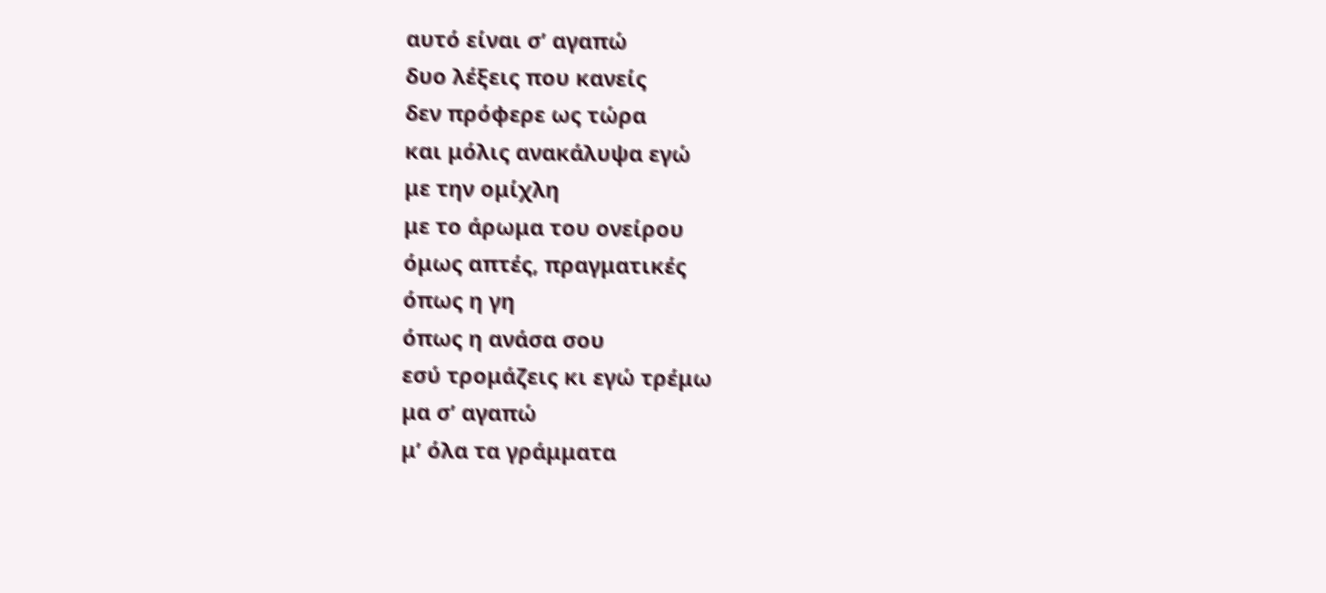αυτό είναι σ’ αγαπώ
δυο λέξεις που κανείς
δεν πρόφερε ως τώρα
και μόλις ανακάλυψα εγώ
με την ομίχλη
με το άρωμα του ονείρου
όμως απτές, πραγματικές
όπως η γη
όπως η ανάσα σου
εσύ τρομάζεις κι εγώ τρέμω
μα σ’ αγαπώ
μ’ όλα τα γράμματα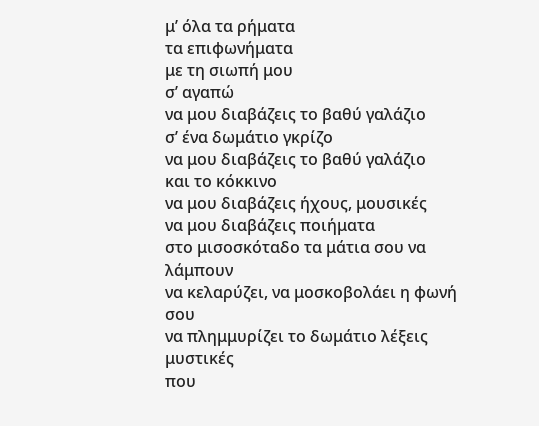μ’ όλα τα ρήματα
τα επιφωνήματα
με τη σιωπή μου
σ’ αγαπώ
να μου διαβάζεις το βαθύ γαλάζιο
σ’ ένα δωμάτιο γκρίζο
να μου διαβάζεις το βαθύ γαλάζιο
και το κόκκινο
να μου διαβάζεις ήχους, μουσικές
να μου διαβάζεις ποιήματα
στο μισοσκόταδο τα μάτια σου να λάμπουν
να κελαρύζει, να μοσκοβολάει η φωνή σου
να πλημμυρίζει το δωμάτιο λέξεις μυστικές
που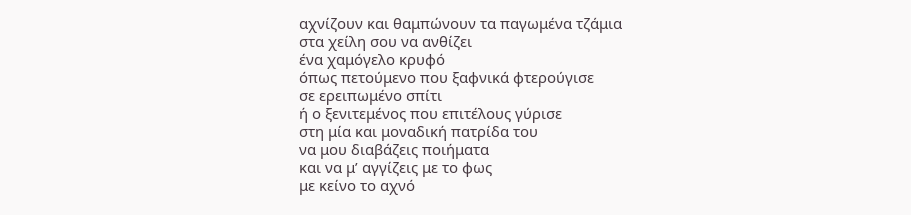αχνίζουν και θαμπώνουν τα παγωμένα τζάμια
στα χείλη σου να ανθίζει
ένα χαμόγελο κρυφό
όπως πετούμενο που ξαφνικά φτερούγισε
σε ερειπωμένο σπίτι
ή ο ξενιτεμένος που επιτέλους γύρισε
στη μία και μοναδική πατρίδα του
να μου διαβάζεις ποιήματα
και να μ’ αγγίζεις με το φως
με κείνο το αχνό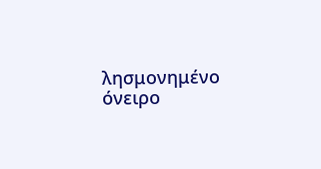λησμονημένο όνειρο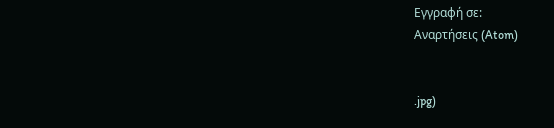Εγγραφή σε:
Αναρτήσεις (Atom)


.jpg)